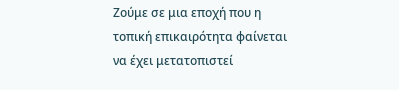Ζούμε σε μια εποχή που η τοπική επικαιρότητα φαίνεται να έχει μετατοπιστεί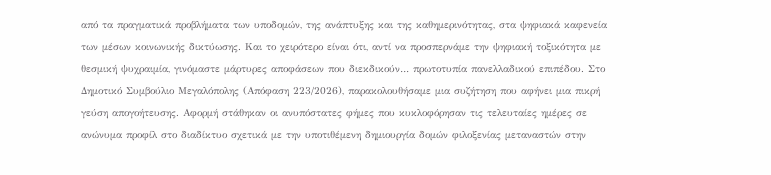από τα πραγματικά προβλήματα των υποδομών, της ανάπτυξης και της καθημερινότητας, στα ψηφιακά καφενεία των μέσων κοινωνικής δικτύωσης. Και το χειρότερο είναι ότι, αντί να προσπερνάμε την ψηφιακή τοξικότητα με θεσμική ψυχραιμία, γινόμαστε μάρτυρες αποφάσεων που διεκδικούν… πρωτοτυπία πανελλαδικού επιπέδου. Στο Δημοτικό Συμβούλιο Μεγαλόπολης (Απόφαση 223/2026), παρακολουθήσαμε μια συζήτηση που αφήνει μια πικρή γεύση απογοήτευσης. Αφορμή στάθηκαν οι ανυπόστατες φήμες που κυκλοφόρησαν τις τελευταίες ημέρες σε ανώνυμα προφίλ στο διαδίκτυο σχετικά με την υποτιθέμενη δημιουργία δομών φιλοξενίας μεταναστών στην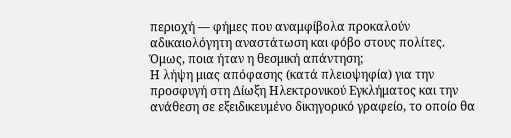περιοχή — φήμες που αναμφίβολα προκαλούν αδικαιολόγητη αναστάτωση και φόβο στους πολίτες. Όμως, ποια ήταν η θεσμική απάντηση;
Η λήψη μιας απόφασης (κατά πλειοψηφία) για την προσφυγή στη Δίωξη Ηλεκτρονικού Εγκλήματος και την ανάθεση σε εξειδικευμένο δικηγορικό γραφείο, το οποίο θα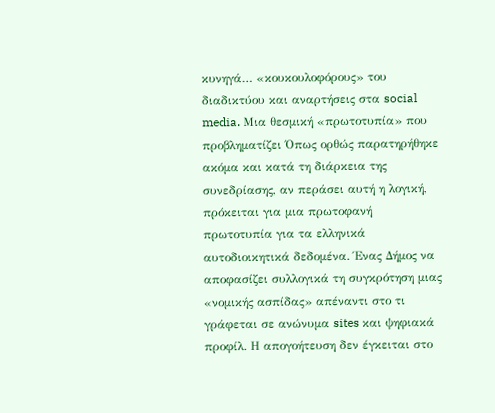κυνηγά… «κουκουλοφόρους» του διαδικτύου και αναρτήσεις στα social media. Μια θεσμική «πρωτοτυπία» που προβληματίζει Όπως ορθώς παρατηρήθηκε ακόμα και κατά τη διάρκεια της συνεδρίασης, αν περάσει αυτή η λογική, πρόκειται για μια πρωτοφανή πρωτοτυπία για τα ελληνικά αυτοδιοικητικά δεδομένα. Ένας Δήμος να αποφασίζει συλλογικά τη συγκρότηση μιας «νομικής ασπίδας» απέναντι στο τι γράφεται σε ανώνυμα sites και ψηφιακά προφίλ. Η απογοήτευση δεν έγκειται στο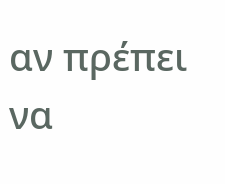αν πρέπει να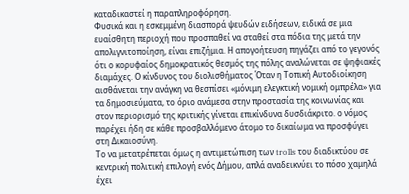καταδικαστεί η παραπληροφόρηση.
Φυσικά και η εσκεμμένη διασπορά ψευδών ειδήσεων, ειδικά σε μια ευαίσθητη περιοχή που προσπαθεί να σταθεί στα πόδια της μετά την απολιγνιτοποίηση, είναι επιζήμια. Η απογοήτευση πηγάζει από το γεγονός ότι ο κορυφαίος δημοκρατικός θεσμός της πόλης αναλώνεται σε ψηφιακές διαμάχες. Ο κίνδυνος του διολισθήματος Όταν η Τοπική Αυτοδιοίκηση αισθάνεται την ανάγκη να θεσπίσει «μόνιμη ελεγκτική νομική ομπρέλα» για τα δημοσιεύματα, το όριο ανάμεσα στην προστασία της κοινωνίας και στον περιορισμό της κριτικής γίνεται επικίνδυνα δυσδιάκριτο. ο νόμος παρέχει ήδη σε κάθε προσβαλλόμενο άτομο το δικαίωμα να προσφύγει στη Δικαιοσύνη.
Το να μετατρέπεται όμως η αντιμετώπιση των trolls του διαδικτύου σε κεντρική πολιτική επιλογή ενός Δήμου, απλά αναδεικνύει το πόσο χαμηλά έχει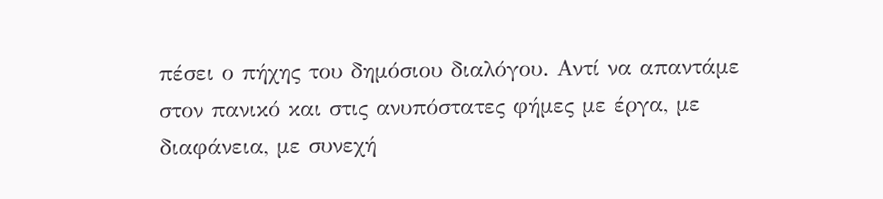πέσει ο πήχης του δημόσιου διαλόγου. Αντί να απαντάμε στον πανικό και στις ανυπόστατες φήμες με έργα, με διαφάνεια, με συνεχή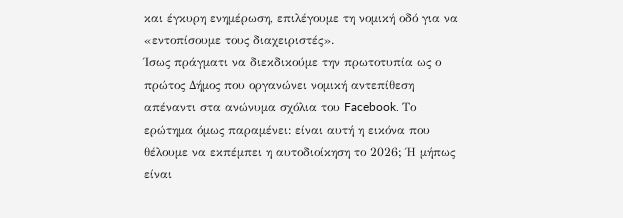και έγκυρη ενημέρωση, επιλέγουμε τη νομική οδό για να «εντοπίσουμε τους διαχειριστές».
Ίσως πράγματι να διεκδικούμε την πρωτοτυπία ως ο πρώτος Δήμος που οργανώνει νομική αντεπίθεση απέναντι στα ανώνυμα σχόλια του Facebook. Το ερώτημα όμως παραμένει: είναι αυτή η εικόνα που θέλουμε να εκπέμπει η αυτοδιοίκηση το 2026; Ή μήπως είναι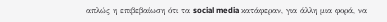απλώς η επιβεβαίωση ότι τα social media κατάφεραν, για άλλη μια φορά, να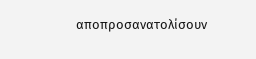αποπροσανατολίσουν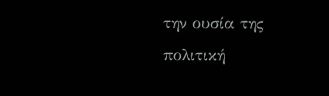την ουσία της πολιτική